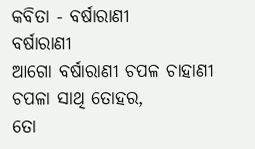କବିତା - ବର୍ଷାରାଣୀ
ବର୍ଷାରାଣୀ
ଆଗୋ ବର୍ଷାରାଣୀ ଚପଳ ଚାହାଣୀ
ଚପଳା ସାଥି ତୋହର,
ତୋ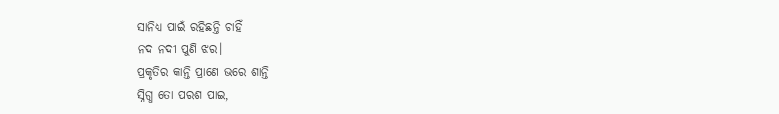ସାନିଧ୍ୟ ପାଇଁ ରହିଛନ୍ତି ଚାହିଁ
ନଦ ନଦୀ ପୁଣି ଝର।
ପ୍ରକୃତିର କାନ୍ତି ପ୍ରାଣେ ଭରେ ଶାନ୍ତି
ସ୍ନିଗ୍ଧ ତୋ ପରଶ ପାଇ,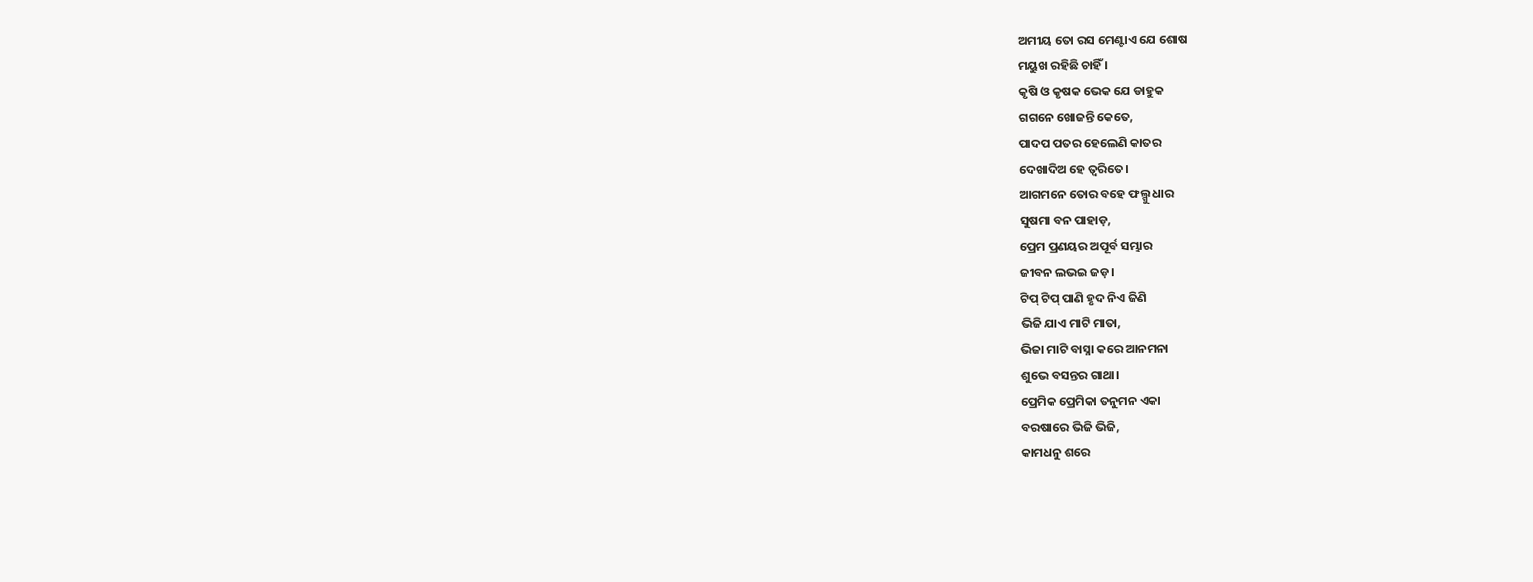ଅମୀୟ ତୋ ରସ ମେଣ୍ଟାଏ ଯେ ଶୋଷ
ମୟୁଖ ରହିଛି ଚାହିଁ ।
କୃଷି ଓ କୃଷକ ଭେକ ଯେ ଡାହୁକ
ଗଗନେ ଖୋଜନ୍ତି କେତେ,
ପାଦପ ପତର ହେଲେଣି କାତର
ଦେଖାଦିଅ ହେ ତ୍ବରିତେ।
ଆଗମନେ ତୋର ବହେ ଫଲ୍ଗୁ ଧାର
ସୁଷମା ବନ ପାହାଡ଼,
ପ୍ରେମ ପ୍ରଣୟର ଅପୂର୍ବ ସମ୍ଭାର
ଜୀବନ ଲଭଇ ଜଡ଼।
ଟିପ୍ ଟିପ୍ ପାଣି ହୃଦ ନିଏ ଜିଣି
ଭିଜି ଯାଏ ମାଟି ମାତା,
ଭିଜା ମାଟି ବାସ୍ନା କରେ ଆନମନା
ଶୁଭେ ବସନ୍ତର ଗାଥା।
ପ୍ରେମିକ ପ୍ରେମିକା ତନୁମନ ଏକା
ବରଷାରେ ଭିଜି ଭିଜି,
କାମଧନୁ ଶରେ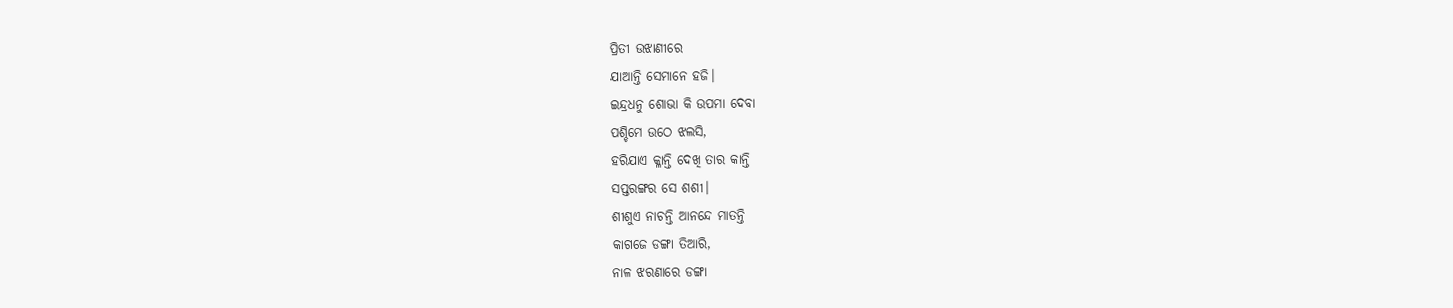ପ୍ରିତୀ ଉଝାଣୀରେ
ଯାଆନ୍ତି ସେମାନେ ହଜି।
ଇନ୍ଦ୍ରଧନୁ ଶୋଭା କି ଉପମା ଦେବା
ପଶ୍ଚିମେ ଉଠେ ଝଲସି,
ହରିଯାଏ କ୍ଳାନ୍ତି ଦେଖି ତାର କାନ୍ତି
ସପ୍ତରଙ୍ଗର ସେ ଶଶୀ।
ଶୀଶୁଏ ନାଚନ୍ତି ଆନନ୍ଦେ ମାତନ୍ତି
କାଗଜେ ଡଙ୍ଗା ତିଆରି,
ନାଳ ଝରଣାରେ ଡଙ୍ଗା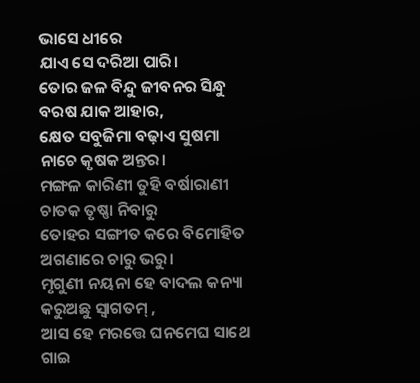ଭାସେ ଧୀରେ
ଯାଏ ସେ ଦରିଆ ପାରି।
ତୋର ଜଳ ବିନ୍ଦୁ ଜୀବନର ସିନ୍ଧୁ
ବରଷ ଯାକ ଆହାର,
କ୍ଷେତ ସବୁଜିମା ବଢ଼ାଏ ସୁଷମା
ନାଚେ କୃଷକ ଅନ୍ତର।
ମଙ୍ଗଳ କାରିଣୀ ତୁହି ବର୍ଷାରାଣୀ
ଚାତକ ତୃଷ୍ଣା ନିବାରୁ
ତୋହର ସଙ୍ଗୀତ କରେ ବିମୋହିତ
ଅଗଣାରେ ଚାରୁ ଭରୁ।
ମୃଗୁଣୀ ନୟନା ହେ ବାଦଲ କନ୍ୟା
କରୁଅଛୁ ସ୍ବାଗତମ୍ ,
ଆସ ହେ ମରତ୍ତେ ଘନମେଘ ସାଥେ
ଗାଇ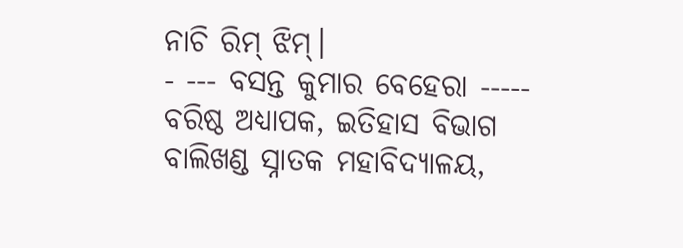ନାଚି ରିମ୍ ଝିମ୍।
- --- ବସନ୍ତ କୁମାର ବେହେରା -----
ବରିଷ୍ଠ ଅଧ୍ୟାପକ, ଇତିହାସ ବିଭାଗ
ବାଲିଖଣ୍ଡ ସ୍ନାତକ ମହାବିଦ୍ୟାଳୟ,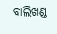ବାଲିଖଣ୍ଡ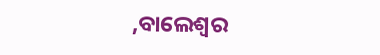,ବାଲେଶ୍ବର